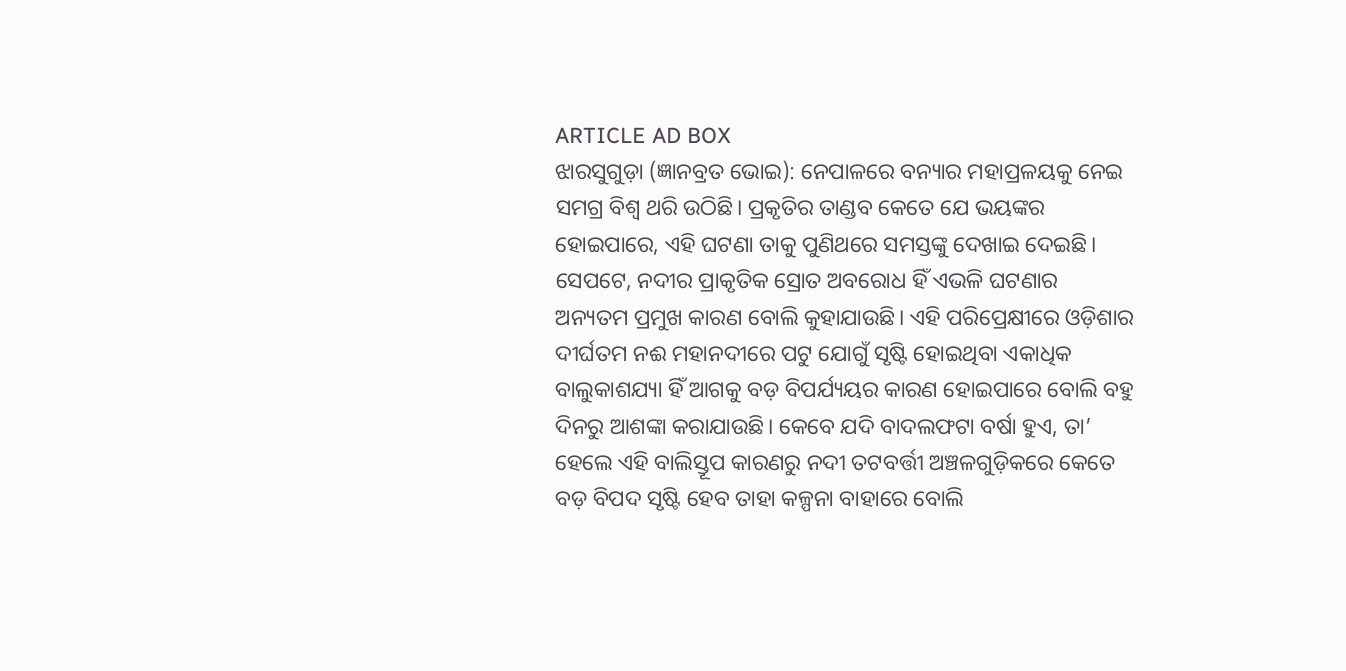ARTICLE AD BOX
ଝାରସୁଗୁଡ଼ା (ଜ୍ଞାନବ୍ରତ ଭୋଇ): ନେପାଳରେ ବନ୍ୟାର ମହାପ୍ରଳୟକୁ ନେଇ ସମଗ୍ର ବିଶ୍ବ ଥରି ଉଠିଛି। ପ୍ରକୃତିର ତାଣ୍ଡବ କେତେ ଯେ ଭୟଙ୍କର ହୋଇପାରେ, ଏହି ଘଟଣା ତାକୁ ପୁଣିଥରେ ସମସ୍ତଙ୍କୁ ଦେଖାଇ ଦେଇଛି। ସେପଟେ, ନଦୀର ପ୍ରାକୃତିକ ସ୍ରୋତ ଅବରୋଧ ହିଁ ଏଭଳି ଘଟଣାର ଅନ୍ୟତମ ପ୍ରମୁଖ କାରଣ ବୋଲି କୁହାଯାଉଛି। ଏହି ପରିପ୍ରେକ୍ଷୀରେ ଓଡ଼ିଶାର ଦୀର୍ଘତମ ନଈ ମହାନଦୀରେ ପଟୁ ଯୋଗୁଁ ସୃଷ୍ଟି ହୋଇଥିବା ଏକାଧିକ ବାଲୁକାଶଯ୍ୟା ହିଁ ଆଗକୁ ବଡ଼ ବିପର୍ଯ୍ୟୟର କାରଣ ହୋଇପାରେ ବୋଲି ବହୁ ଦିନରୁ ଆଶଙ୍କା କରାଯାଉଛି। କେବେ ଯଦି ବାଦଲଫଟା ବର୍ଷା ହୁଏ, ତା’ ହେଲେ ଏହି ବାଲିସ୍ତୂପ କାରଣରୁ ନଦୀ ତଟବର୍ତ୍ତୀ ଅଞ୍ଚଳଗୁଡ଼ିକରେ କେତେ ବଡ଼ ବିପଦ ସୃଷ୍ଟି ହେବ ତାହା କଳ୍ପନା ବାହାରେ ବୋଲି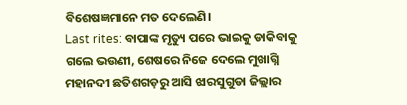ବିଶେଷଜ୍ଞମାନେ ମତ ଦେଲେଣି।
Last rites: ବାପାଙ୍କ ମୃତ୍ୟୁ ପରେ ଭାଇକୁ ଡାକିବାକୁ ଗଲେ ଭଉଣୀ, ଶେଷରେ ନିଜେ ଦେଲେ ମୁଖାଗ୍ନି
ମହାନଦୀ ଛତିଶଗଡ଼ରୁ ଆସି ଝାରସୁଗୁଡା ଜିଲ୍ଲାର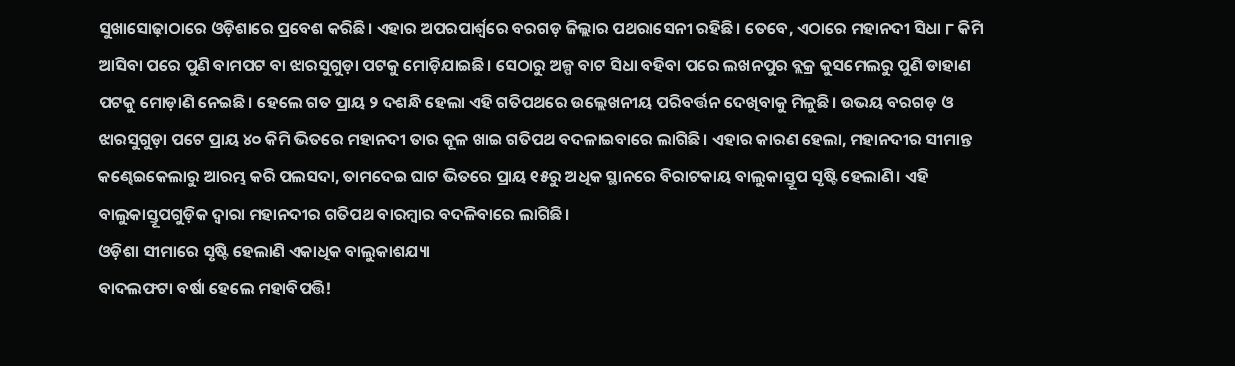ସୁଖାସୋଢ଼ାଠାରେ ଓଡ଼ିଶାରେ ପ୍ରବେଶ କରିଛି। ଏହାର ଅପରପାର୍ଶ୍ବରେ ବରଗଡ଼ ଜିଲ୍ଲାର ପଥରାସେନୀ ରହିଛି। ତେବେ, ଏଠାରେ ମହାନଦୀ ସିଧା ୮ କିମି ଆସିବା ପରେ ପୁଣି ବାମପଟ ବା ଝାରସୁଗୁଡ଼ା ପଟକୁ ମୋଡ଼ିଯାଇଛି। ସେଠାରୁ ଅଳ୍ପ ବାଟ ସିଧା ବହିବା ପରେ ଲଖନପୁର ବ୍ଲକ୍ର କୁସମେଲରୁ ପୁଣି ଡାହାଣ ପଟକୁ ମୋଡ଼ାଣି ନେଇଛି। ହେଲେ ଗତ ପ୍ରାୟ ୨ ଦଶନ୍ଧି ହେଲା ଏହି ଗତିପଥରେ ଉଲ୍ଲେଖନୀୟ ପରିବର୍ତ୍ତନ ଦେଖିବାକୁ ମିଳୁଛି। ଉଭୟ ବରଗଡ଼ ଓ ଝାରସୁଗୁଡ଼ା ପଟେ ପ୍ରାୟ ୪୦ କିମି ଭିତରେ ମହାନଦୀ ତାର କୂଳ ଖାଇ ଗତିପଥ ବଦଳାଇବାରେ ଲାଗିଛି। ଏହାର କାରଣ ହେଲା, ମହାନଦୀର ସୀମାନ୍ତ କଣ୍ଢେଇକେଲାରୁ ଆରମ୍ଭ କରି ପଲସଦା, ତାମଦେଇ ଘାଟ ଭିତରେ ପ୍ରାୟ ୧୫ରୁ ଅଧିକ ସ୍ଥାନରେ ବିରାଟକାୟ ବାଲୁକାସ୍ତୂପ ସୃଷ୍ଟି ହେଲାଣି। ଏହି ବାଲୁକାସ୍ତୂପଗୁଡ଼ିକ ଦ୍ବାରା ମହାନଦୀର ଗତିପଥ ବାରମ୍ବାର ବଦଳିବାରେ ଲାଗିଛି।
ଓଡ଼ିଶା ସୀମାରେ ସୃଷ୍ଟି ହେଲାଣି ଏକାଧିକ ବାଲୁକାଶଯ୍ୟା
ବାଦଲଫଟା ବର୍ଷା ହେଲେ ମହାବିପତ୍ତି!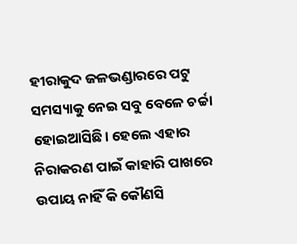ହୀରାକୁଦ ଜଳଭଣ୍ଡାରରେ ପଟୁ ସମସ୍ୟାକୁ ନେଇ ସବୁ ବେଳେ ଚର୍ଚ୍ଚା ହୋଇଆସିଛି। ହେଲେ ଏହାର ନିରାକରଣ ପାଇଁ କାହାରି ପାଖରେ ଉପାୟ ନାହିଁ କି କୌଣସି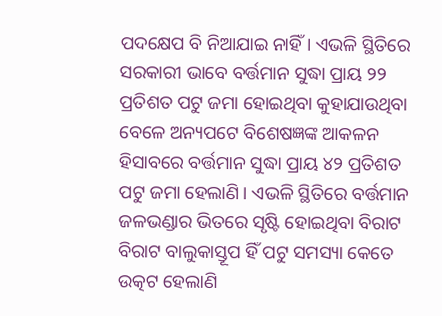ପଦକ୍ଷେପ ବି ନିଆଯାଇ ନାହିଁ। ଏଭଳି ସ୍ଥିତିରେ ସରକାରୀ ଭାବେ ବର୍ତ୍ତମାନ ସୁଦ୍ଧା ପ୍ରାୟ ୨୨ ପ୍ରତିଶତ ପଟୁ ଜମା ହୋଇଥିବା କୁହାଯାଉଥିବା ବେଳେ ଅନ୍ୟପଟେ ବିଶେଷଜ୍ଞଙ୍କ ଆକଳନ ହିସାବରେ ବର୍ତ୍ତମାନ ସୁଦ୍ଧା ପ୍ରାୟ ୪୨ ପ୍ରତିଶତ ପଟୁ ଜମା ହେଲାଣି। ଏଭଳି ସ୍ଥିତିରେ ବର୍ତ୍ତମାନ ଜଳଭଣ୍ଡାର ଭିତରେ ସୃଷ୍ଟି ହୋଇଥିବା ବିରାଟ ବିରାଟ ବାଲୁକାସ୍ତୂପ ହିଁ ପଟୁ ସମସ୍ୟା କେତେ ଉତ୍କଟ ହେଲାଣି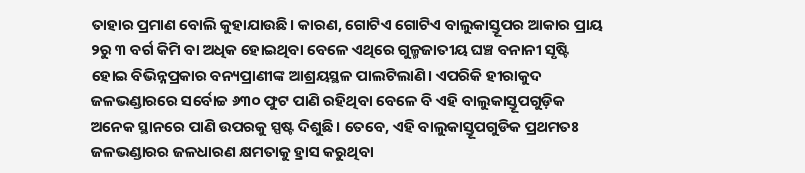ତାହାର ପ୍ରମାଣ ବୋଲି କୁହାଯାଉଛି। କାରଣ, ଗୋଟିଏ ଗୋଟିଏ ବାଲୁକାସ୍ତୂପର ଆକାର ପ୍ରାୟ ୨ରୁ ୩ ବର୍ଗ କିମି ବା ଅଧିକ ହୋଇଥିବା ବେଳେ ଏଥିରେ ଗୁଳ୍ମଜାତୀୟ ଘଞ୍ଚ ବନାନୀ ସୃଷ୍ଟି ହୋଇ ବିଭିନ୍ନପ୍ରକାର ବନ୍ୟପ୍ରାଣୀଙ୍କ ଆଶ୍ରୟସ୍ଥଳ ପାଲଟିଲାଣି। ଏପରିକି ହୀରାକୁଦ ଜଳଭଣ୍ଡାରରେ ସର୍ବୋଚ୍ଚ ୬୩୦ ଫୁଟ ପାଣି ରହିଥିବା ବେଳେ ବି ଏହି ବାଲୁକାସ୍ତୂପଗୁଡ଼ିକ ଅନେକ ସ୍ଥାନରେ ପାଣି ଉପରକୁ ସ୍ପଷ୍ଟ ଦିଶୁଛି। ତେବେ, ଏହି ବାଲୁକାସ୍ତୂପଗୁଡିକ ପ୍ରଥମତଃ ଜଳଭଣ୍ଡାରର ଜଳଧାରଣ କ୍ଷମତାକୁ ହ୍ରାସ କରୁଥିବା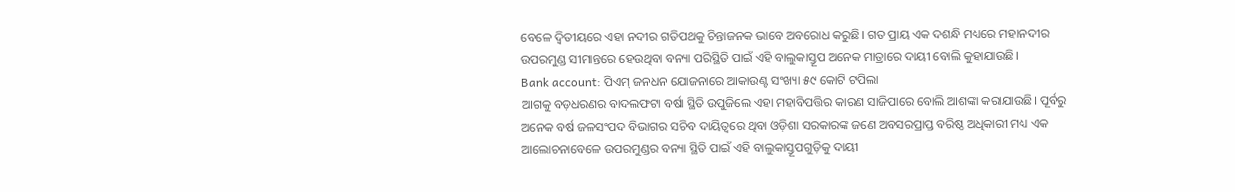ବେଳେ ଦ୍ବିତୀୟରେ ଏହା ନଦୀର ଗତିପଥକୁ ଚିନ୍ତାଜନକ ଭାବେ ଅବରୋଧ କରୁଛି। ଗତ ପ୍ରାୟ ଏକ ଦଶନ୍ଧି ମଧ୍ୟରେ ମହାନଦୀର ଉପରମୁଣ୍ଡ ସୀମାନ୍ତରେ ହେଉଥିବା ବନ୍ୟା ପରିସ୍ଥିତି ପାଇଁ ଏହି ବାଲୁକାସ୍ତୂପ ଅନେକ ମାତ୍ରାରେ ଦାୟୀ ବୋଲି କୁହାଯାଉଛି।
Bank account: ପିଏମ୍ ଜନଧନ ଯୋଜନାରେ ଆକାଉଣ୍ଟ ସଂଖ୍ୟା ୫୯ କୋଟି ଟପିଲା
ଆଗକୁ ବଡ଼ଧରଣର ବାଦଲଫଟା ବର୍ଷା ସ୍ଥିତି ଉପୁଜିଲେ ଏହା ମହାବିପତ୍ତିର କାରଣ ସାଜିପାରେ ବୋଲି ଆଶଙ୍କା କରାଯାଉଛି। ପୂର୍ବରୁ ଅନେକ ବର୍ଷ ଜଳସଂପଦ ବିଭାଗର ସଚିବ ଦାୟିତ୍ବରେ ଥିବା ଓଡ଼ିଶା ସରକାରଙ୍କ ଜଣେ ଅବସରପ୍ରାପ୍ତ ବରିଷ୍ଠ ଅଧିକାରୀ ମଧ୍ୟ ଏକ ଆଲୋଚନାବେଳେ ଉପରମୁଣ୍ଡର ବନ୍ୟା ସ୍ଥିତି ପାଇଁ ଏହି ବାଲୁକାସ୍ତୂପଗୁଡ଼ିକୁ ଦାୟୀ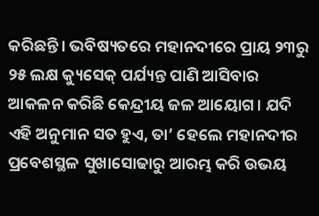କରିଛନ୍ତି। ଭବିଷ୍ୟତରେ ମହାନଦୀରେ ପ୍ରାୟ ୨୩ରୁ ୨୫ ଲକ୍ଷ କ୍ୟୁସେକ୍ ପର୍ଯ୍ୟନ୍ତ ପାଣି ଆସିବାର ଆକଳନ କରିଛି କେନ୍ଦ୍ରୀୟ ଜଳ ଆୟୋଗ। ଯଦି ଏହି ଅନୁମାନ ସତ ହୁଏ, ତା’ ହେଲେ ମହାନଦୀର ପ୍ରବେଶସ୍ଥଳ ସୁଖାସୋଢାରୁ ଆରମ୍ଭ କରି ଉଭୟ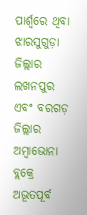ପାର୍ଶ୍ବରେ ଥିବା ଝାରସୁଗୁଡ଼ା ଜିଲ୍ଲାର ଲଖନପୁର ଏବଂ ବରଗଡ଼ ଜିଲ୍ଲାର ଅମ୍ବାଭୋନା ବ୍ଲକ୍ରେ ଅଭୂତପୂର୍ବ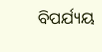ବିପର୍ଯ୍ୟୟ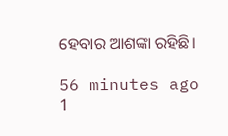ହେବାର ଆଶଙ୍କା ରହିଛି।

56 minutes ago
1